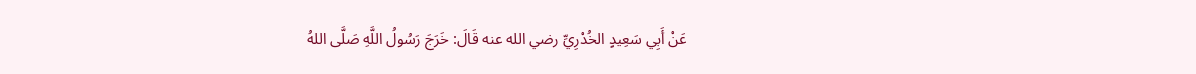عَنْ أَبِي سَعِيدٍ الخُدْرِيِّ رضي الله عنه قَالَ: خَرَجَ رَسُولُ اللَّهِ صَلَّى اللهُ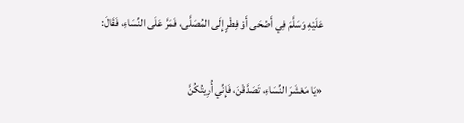عَلَيْهِ وَسَلَّمَ فِي أَضْحَى أَوْ فِطْرٍ إِلَى المُصَلَّى، فَمَرَّ عَلَى النِّسَاءِ، فَقَالَ:

«يَا مَعْشَرَ النِّسَاءِ، تَصَدَّقْنَ، فَإِنِّي أُرِيتُكُنَّ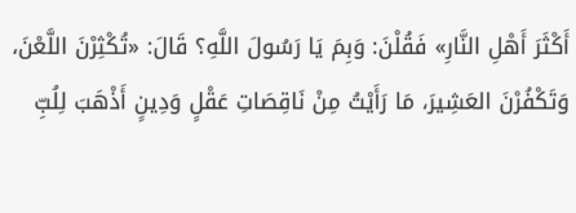أَكْثَرَ أَهْلِ النَّارِ» فَقُلْنَ: وَبِمَ يَا رَسُولَ اللَّهِ؟ قَالَ: «تُكْثِرْنَ اللَّعْنَ، وَتَكْفُرْنَ العَشِيرَ، مَا رَأَيْتُ مِنْ نَاقِصَاتِ عَقْلٍ وَدِينٍ أَذْهَبَ لِلُبِّ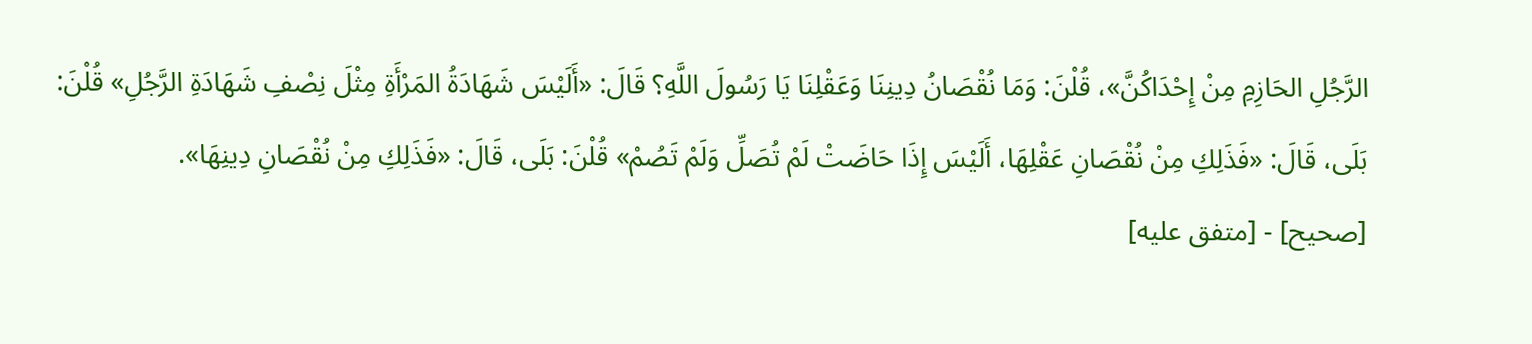الرَّجُلِ الحَازِمِ مِنْ إِحْدَاكُنَّ»، قُلْنَ: وَمَا نُقْصَانُ دِينِنَا وَعَقْلِنَا يَا رَسُولَ اللَّهِ؟ قَالَ: «أَلَيْسَ شَهَادَةُ المَرْأَةِ مِثْلَ نِصْفِ شَهَادَةِ الرَّجُلِ» قُلْنَ: بَلَى، قَالَ: «فَذَلِكِ مِنْ نُقْصَانِ عَقْلِهَا، أَلَيْسَ إِذَا حَاضَتْ لَمْ تُصَلِّ وَلَمْ تَصُمْ» قُلْنَ: بَلَى، قَالَ: «فَذَلِكِ مِنْ نُقْصَانِ دِينِهَا».
[صحيح] - [متفق عليه]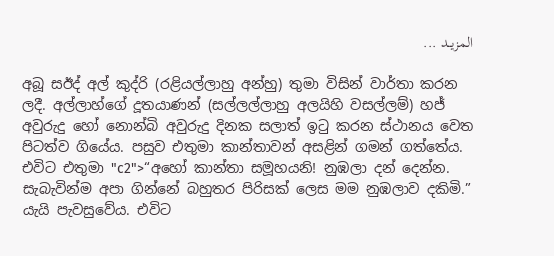المزيــد ...

අබූ සඊද් අල් කුද්රි (රළියල්ලාහු අන්හු) තුමා විසින් වාර්තා කරන ලදී. අල්ලාහ්ගේ දූතයාණන් (සල්ලල්ලාහු අලයිහි වසල්ලම්) හජ් අවුරුදු හෝ නොන්බි අවුරුදු දිනක සලාත් ඉටු කරන ස්ථානය වෙත පිටත්ව ගියේය. පසුව එතුමා කාන්තාවන් අසළින් ගමන් ගත්තේය. එවිට එතුමා "c2">“අහෝ කාන්තා සමූහයනි! නුඹලා දන් දෙන්න. සැබැවින්ම අපා ගින්නේ බහුතර පිරිසක් ලෙස මම නුඹලාව දකිමි.” යැයි පැවසුවේය. එවිට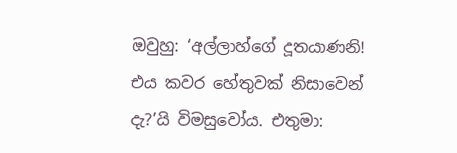ඔවුහු: ‘අල්ලාහ්ගේ දූතයාණනි! එය කවර හේතුවක් නිසාවෙන් දැ?’යි විමසුවෝය. එතුමා: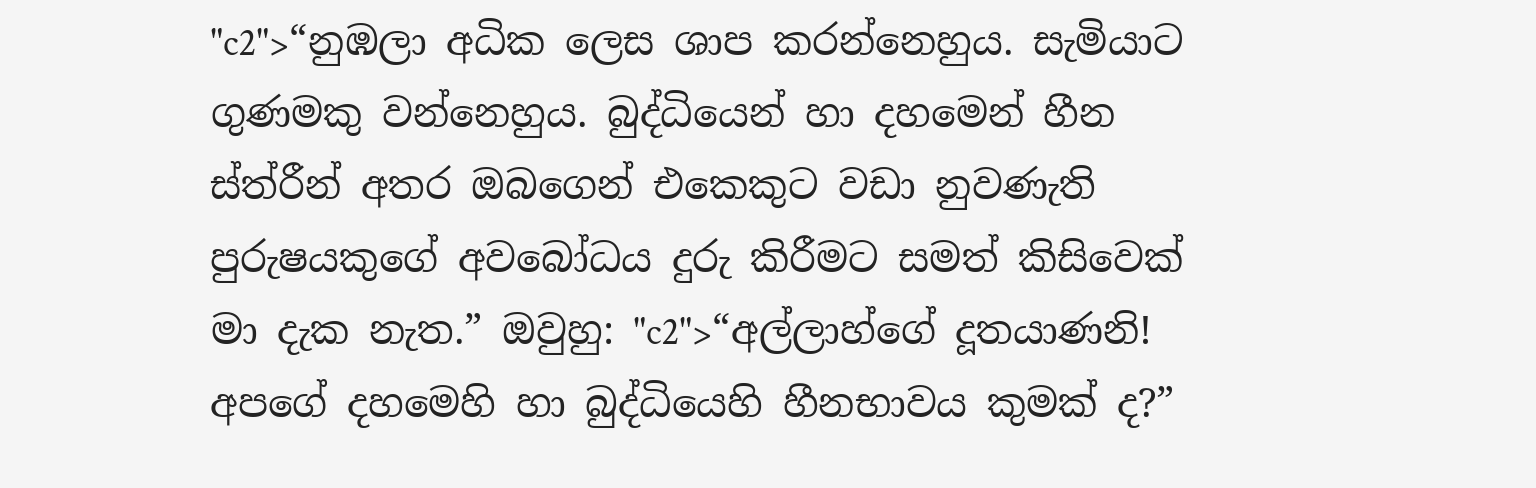"c2">“නුඹලා අධික ලෙස ශාප කරන්නෙහුය. සැමියාට ගුණමකු වන්නෙහුය. බුද්ධියෙන් හා දහමෙන් හීන ස්ත්රීන් අතර ඔබගෙන් එකෙකුට වඩා නුවණැති පුරුෂයකුගේ අවබෝධය දුරු කිරීමට සමත් කිසිවෙක් මා දැක නැත.” ඔවුහු: "c2">“අල්ලාහ්ගේ දූතයාණනි! අපගේ දහමෙහි හා බුද්ධියෙහි හීනභාවය කුමක් ද?”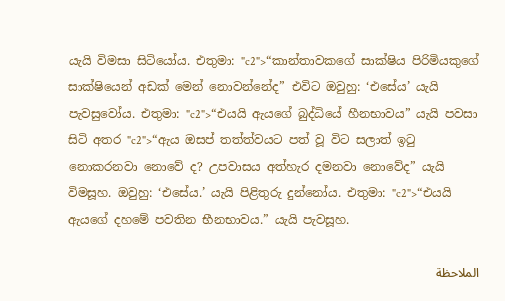යැයි විමසා සිටියෝය. එතුමා: "c2">“කාන්තාවකගේ සාක්ෂිය පිරිමියකුගේ සාක්ෂියෙන් අඩක් මෙන් නොවන්නේද” එවිට ඔවුහු: ‘එසේය’ යැයි පැවසුවෝය. එතුමා: "c2">“එයයි ඇයගේ බුද්ධියේ හීනභාවය” යැයි පවසා සිටි අතර "c2">“ඇය ඔසප් තත්ත්වයට පත් වූ විට සලාත් ඉටු නොකරනවා නොවේ ද? උපවාසය අත්හැර දමනවා නොවේද” යැයි විමසූහ. ඔවුහු: ‘එසේය.’ යැයි පිළිතුරු දුන්නෝය. එතුමා: "c2">“එයයි ඇයගේ දහමේ පවතින භීනභාවය.” යැයි පැවසූහ.

الملاحظة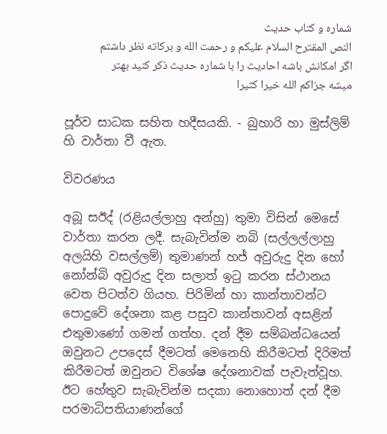شماره و کتاب حدیث
النص المقترح السلام علیکم و رحمت الله و برکاته نظر داشتم اگر امکانش باشه احادیث را با شماره حدیث ذکر کنید بهتر میشه جزاکم الله خیرا کثیرا

පූර්ව සාධක සහිත හදීසයකි. - බුහාරි හා මුස්ලිම් හි වාර්තා වී ඇත.

විවරණය

අබූ සඊද් (රළියල්ලාහු අන්හු) තුමා විසින් මෙසේ වාර්තා කරන ලදී. සැබැවින්ම නබි (සල්ලල්ලාහු අලයිහි වසල්ලම්) තුමාණන් හජ් අවුරුදු දින හෝ නෝන්බි අවුරුදු දින සලාත් ඉටු කරන ස්ථානය වෙත පිටත්ව ගියහ. පිරිමින් හා කාන්තාවන්ට පොදුවේ දේශනා කළ පසුව කාන්තාවන් අසළින් එතුමාණෝ ගමන් ගත්හ. දන් දීම සම්බන්ධයෙන් ඔවුනට උපදෙස් දීමටත් මෙනෙහි කිරීමටත් දිරිමත් කිරීමටත් ඔවුනට විශේෂ දේශනාවක් පැවැත්වූහ. ඊට හේතුව සැබැවින්ම සදකා නොහොත් දන් දීම පරමාධිපතියාණන්ගේ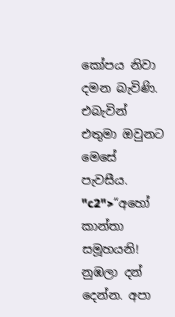කෝපය නිවා දමන බැවිණි. එබැවින් එතුමා ඔවුනට මෙසේ පැවසීය. "c2">“අහෝ කාන්තා සමූහයනි! නුඹලා දන් දෙන්න. අපා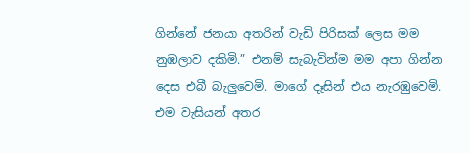ගින්නේ ජනයා අතරින් වැඩි පිරිසක් ලෙස මම නුඹලාව දකිමි.” එනම් සැබැවින්ම මම අපා ගින්න දෙස එබී බැලුවෙමි. මාගේ දෑසින් එය නැරඹුවෙමි. එම වැසියන් අතර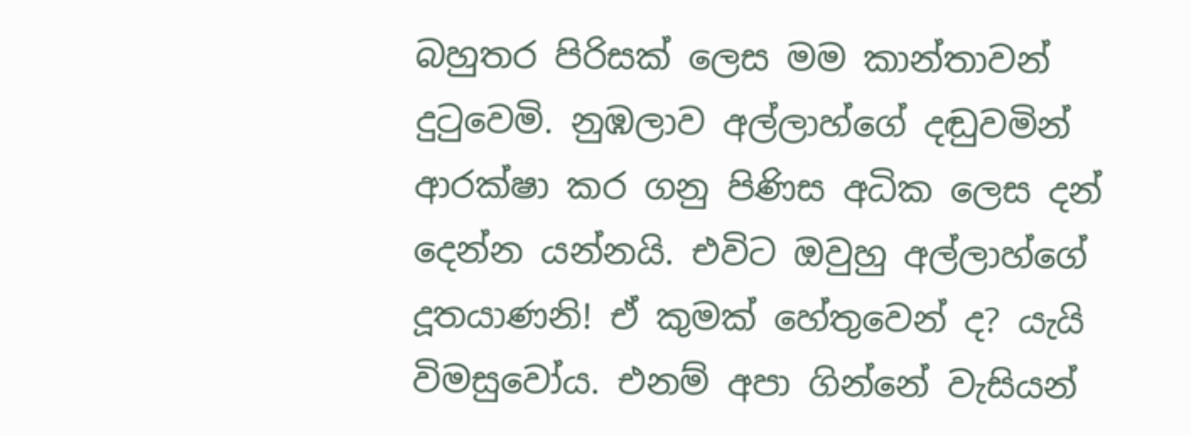බහුතර පිරිසක් ලෙස මම කාන්තාවන් දුටුවෙමි. නුඹලාව අල්ලාහ්ගේ දඬුවමින් ආරක්ෂා කර ගනු පිණිස අධික ලෙස දන් දෙන්න යන්නයි. එවිට ඔවුහු අල්ලාහ්ගේ දූතයාණනි! ඒ කුමක් හේතුවෙන් ද? යැයි විමසුවෝය. එනම් අපා ගින්නේ වැසියන්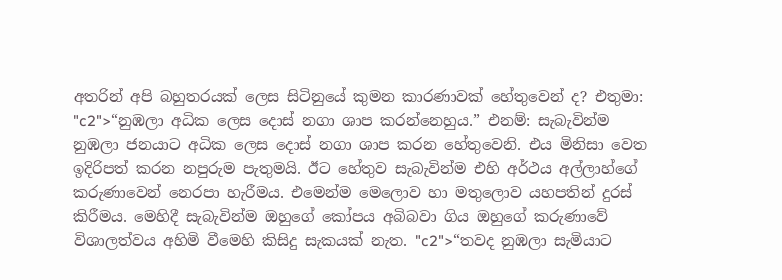අතරින් අපි බහුතරයක් ලෙස සිටිනුයේ කුමන කාරණාවක් හේතුවෙන් ද? එතුමා: "c2">“නුඹලා අධික ලෙස දොස් නගා ශාප කරන්නෙහුය.” එනම්: සැබැවින්ම නුඹලා ජනයාට අධික ලෙස දොස් නගා ශාප කරන හේතුවෙනි. එය මිනිසා වෙත ඉදිරිපත් කරන නපුරුම පැතුමයි. ඊට හේතුව සැබැවින්ම එහි අර්ථය අල්ලාහ්ගේ කරුණාවෙන් නෙරපා හැරීමය. එමෙන්ම මෙලොව හා මතුලොව යහපතින් දුරස් කිරීමය. මෙහිදී සැබැවින්ම ඔහුගේ කෝපය අබිබවා ගිය ඔහුගේ කරුණාවේ විශාලත්වය අහිමි වීමෙහි කිසිදු සැකයක් නැත. "c2">“තවද නුඹලා සැමියාට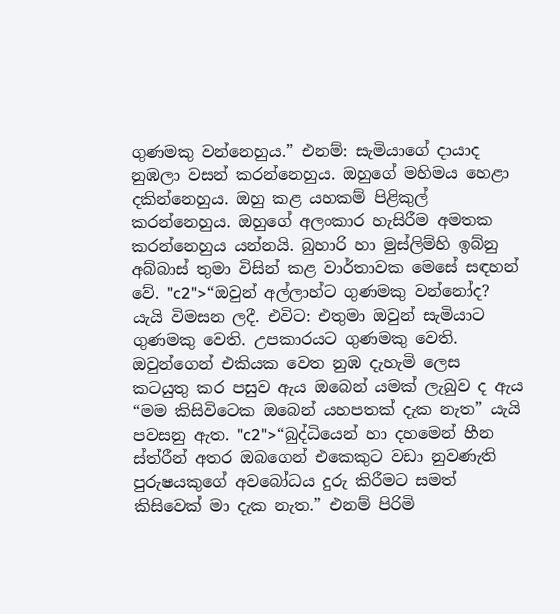ගුණමකු වන්නෙහුය.” එනම්: සැමියාගේ දායාද නුඹලා වසන් කරන්නෙහුය. ඔහුගේ මහිමය හෙළා දකින්නෙහුය. ඔහු කළ යහකම් පිළිකුල් කරන්නෙහුය. ඔහුගේ අලංකාර හැසිරීම අමතක කරන්නෙහුය යන්නයි. බුහාරි හා මුස්ලිම්හි ඉබ්නු අබ්බාස් තුමා විසින් කළ වාර්තාවක මෙසේ සඳහන් වේ. "c2">“ඔවුන් අල්ලාහ්ට ගුණමකු වන්නෝද? යැයි විමසන ලදී. එවිට: එතුමා ඔවුන් සැමියාට ගුණමකු වෙති. උපකාරයට ගුණමකු වෙති. ඔවුන්ගෙන් එකියක වෙත නුඹ දැහැමි ලෙස කටයුතු කර පසුව ඇය ඔබෙන් යමක් ලැබුව ද ඇය “මම කිසිවිටෙක ඔබෙන් යහපතක් දැක නැත” යැයි පවසනු ඇත. "c2">“බුද්ධියෙන් හා දහමෙන් හීන ස්ත්රීන් අතර ඔබගෙන් එකෙකුට වඩා නුවණැති පුරුෂයකුගේ අවබෝධය දුරු කිරීමට සමත් කිසිවෙක් මා දැක නැත.” එනම් පිරිමි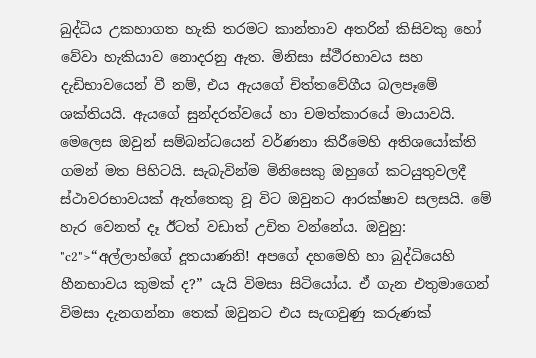බුද්ධිය උකහාගත හැකි තරමට කාන්තාව අතරින් කිසිවකු හෝ වේවා හැකියාව නොදරනු ඇත. මිනිසා ස්ථීරභාවය සහ දැඩිභාවයෙන් වී නම්, එය ඇයගේ චිත්තවේගීය බලපෑමේ ශක්තියයි. ඇයගේ සුන්දරත්වයේ හා චමත්කාරයේ මායාවයි. මෙලෙස ඔවුන් සම්බන්ධයෙන් වර්ණනා කිරීමෙහි අතිශයෝක්ති ගමන් මත පිහිටයි. සැබැවින්ම මිනිසෙකු ඔහුගේ කටයුතුවලදී ස්ථාවරභාවයක් ඇත්තෙකු වූ විට ඔවුනට ආරක්ෂාව සලසයි. මේ හැර වෙනත් දෑ ඊටත් වඩාත් උචිත වන්නේය. ඔවුහු: "c2">“අල්ලාහ්ගේ දූතයාණනි! අපගේ දහමෙහි හා බුද්ධියෙහි හීනභාවය කුමක් ද?” යැයි විමසා සිටියෝය. ඒ ගැන එතුමාගෙන් විමසා දැනගන්නා තෙක් ඔවුනට එය සැඟවුණු කරුණක්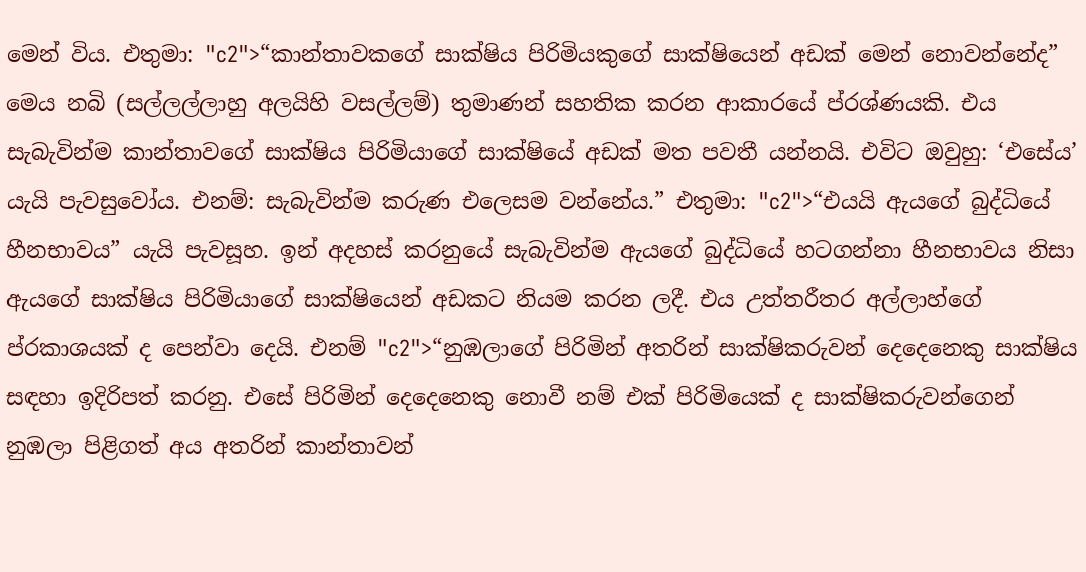මෙන් විය. එතුමා: "c2">“කාන්තාවකගේ සාක්ෂිය පිරිමියකුගේ සාක්ෂියෙන් අඩක් මෙන් නොවන්නේද” මෙය නබි (සල්ලල්ලාහු අලයිහි වසල්ලම්) තුමාණන් සහතික කරන ආකාරයේ ප්රශ්ණයකි. එය සැබැවින්ම කාන්තාවගේ සාක්ෂිය පිරිමියාගේ සාක්ෂියේ අඩක් මත පවතී යන්නයි. එවිට ඔවුහු: ‘එසේය’ යැයි පැවසුවෝය. එනම්: සැබැවින්ම කරුණ එලෙසම වන්නේය.” එතුමා: "c2">“එයයි ඇයගේ බුද්ධියේ හීනභාවය” යැයි පැවසූහ. ඉන් අදහස් කරනුයේ සැබැවින්ම ඇයගේ බුද්ධියේ හටගන්නා හීනභාවය නිසා ඇයගේ සාක්ෂිය පිරිමියාගේ සාක්ෂියෙන් අඩකට නියම කරන ලදී. එය උත්තරීතර අල්ලාහ්ගේ ප්රකාශයක් ද පෙන්වා දෙයි. එනම් "c2">“නුඹලාගේ පිරිමින් අතරින් සාක්ෂිකරුවන් දෙදෙනෙකු සාක්ෂිය සඳහා ඉදිරිපත් කරනු. එසේ පිරිමින් දෙදෙනෙකු නොවී නම් එක් පිරිමියෙක් ද සාක්ෂිකරුවන්ගෙන් නුඹලා පිළිගත් අය අතරින් කාන්තාවන්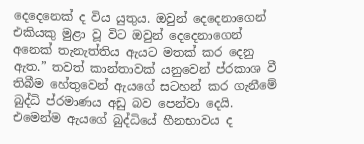දෙදෙනෙක් ද විය යුතුය. ඔවුන් දෙදෙනාගෙන් එකියකු මුළා වූ විට ඔවුන් දෙදෙනාගෙන් අනෙක් තැනැත්තිය ඇයට මතක් කර දෙනු ඇත.” තවත් කාන්තාවක් යනුවෙන් ප්රකාශ වී තිබීම හේතුවෙන් ඇයගේ සටහන් කර ගැනීමේ බුද්ධි ප්රමාණය අඩු බව පෙන්වා දෙයි. එමෙන්ම ඇයගේ බුද්ධියේ හීනභාවය ද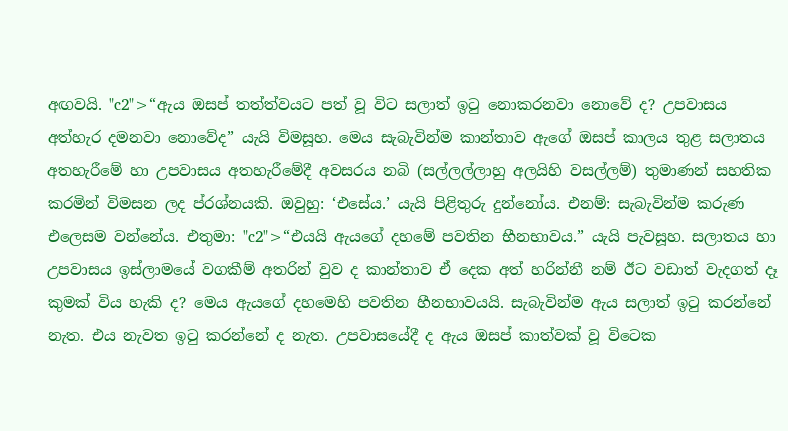අඟවයි. "c2">“ඇය ඔසප් තත්ත්වයට පත් වූ විට සලාත් ඉටු නොකරනවා නොවේ ද? උපවාසය අත්හැර දමනවා නොවේද” යැයි විමසූහ. මෙය සැබැවින්ම කාන්තාව ඇගේ ඔසප් කාලය තුළ සලාතය අතහැරීමේ හා උපවාසය අතහැරීමේදී අවසරය නබි (සල්ලල්ලාහු අලයිහි වසල්ලම්) තුමාණන් සහතික කරමින් විමසන ලද ප්රශ්නයකි. ඔවුහු: ‘එසේය.’ යැයි පිළිතුරු දුන්නෝය. එනම්: සැබැවින්ම කරුණ එලෙසම වන්නේය. එතුමා: "c2">“එයයි ඇයගේ දහමේ පවතින භීනභාවය.” යැයි පැවසූහ. සලාතය හා උපවාසය ඉස්ලාමයේ වගකීම් අතරින් වුව ද කාන්තාව ඒ දෙක අත් හරින්නී නම් ඊට වඩාත් වැදගත් දෑ කුමක් විය හැකි ද? මෙය ඇයගේ දහමෙහි පවතින හීනභාවයයි. සැබැවින්ම ඇය සලාත් ඉටු කරන්නේ නැත. එය නැවත ඉටු කරන්නේ ද නැත. උපවාසයේදී ද ඇය ඔසප් කාත්වක් වූ විටෙක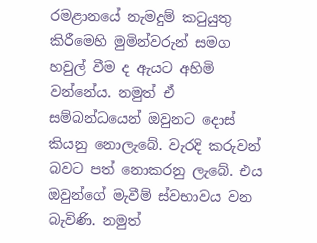රමළානයේ නැමදුම් කටුයුතු කිරීමෙහි මුමින්වරුන් සමග හවුල් වීම ද ඇයට අහිමි වන්නේය. නමුත් ඒ සම්බන්ධයෙන් ඔවුනට දොස් කියනු නොලැබේ. වැරදි කරුවන් බවට පත් නොකරනු ලැබේ. එය ඔවුන්ගේ මැවීම් ස්වභාවය වන බැවිණි. නමුත්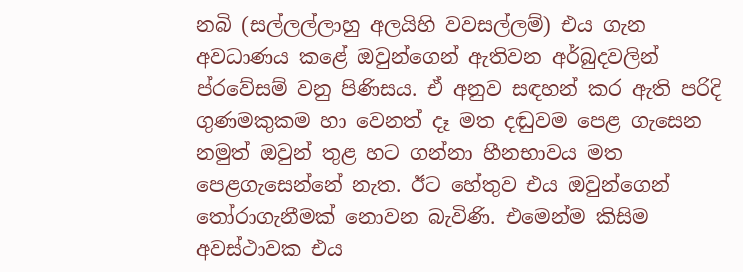නබි (සල්ලල්ලාහු අලයිහි වවසල්ලම්) එය ගැන අවධාණය කළේ ඔවුන්ගෙන් ඇතිවන අර්බුදවලින් ප්රවේසම් වනු පිණිසය. ඒ අනුව සඳහන් කර ඇති පරිදි ගුණමකුකම හා වෙනත් දෑ මත දඬුවම පෙළ ගැසෙන නමුත් ඔවුන් තුළ හට ගන්නා හීනභාවය මත පෙළගැසෙන්නේ නැත. ඊට හේතුව එය ඔවුන්ගෙන් තෝරාගැනීමක් නොවන බැවිණි. එමෙන්ම කිසිම අවස්ථාවක එය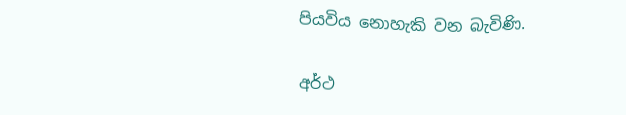පියවිය නොහැකි වන බැවිණි.

අර්ථ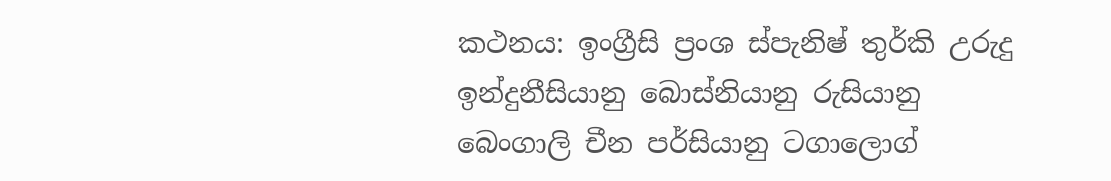කථනය: ඉංග්‍රීසි ප්‍රංශ ස්පැනිෂ් තුර්කි උරුදු ඉන්දුනීසියානු බොස්නියානු රුසියානු බෙංගාලි චීන පර්සියානු ටගාලොග්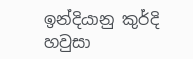ඉන්දියානු කුර්දි හවුසා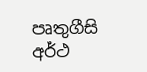පෘතුගීසි
අර්ථ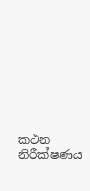කථන නිරීක්ෂණය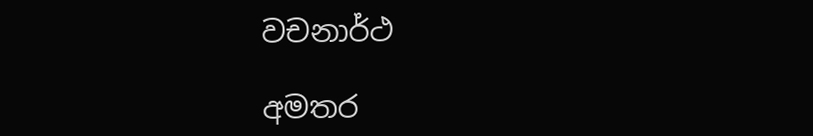වචනාර්ථ

අමතර